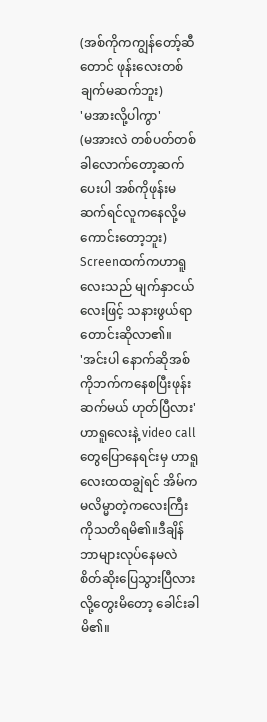(အစ်ကိုကကျွန်တော့်ဆီတောင် ဖုန်းလေးတစ်ချက်မဆက်ဘူး)
'မအားလို့ပါကွာ'
(မအားလဲ တစ်ပတ်တစ်ခါလောက်တော့ဆက်ပေးပါ အစ်ကိုဖုန်းမဆက်ရင်လူကနေလို့မကောင်းတော့ဘူး)
Screenထက်ကဟာရူလေးသည် မျက်နှာငယ်လေးဖြင့် သနားဖွယ်ရာတောင်းဆိုလာ၏။
'အင်းပါ နောက်ဆိုအစ်ကိုဘက်ကနေစပြီးဖုန်းဆက်မယ် ဟုတ်ပြီလား'
ဟာရူလေးနဲ့ video callတွေပြောနေရင်းမှ ဟာရူလေးထထချွဲရင် အိမ်ကမလိမ္မာတဲ့ကလေးကြီးကိုသတိရမိ၏။ဒီချိန်ဘာများလုပ်နေမလဲ စိတ်ဆိုးပြေသွားပြီလားလို့တွေးမိတော့ ခေါင်းခါမိ၏။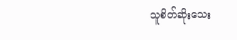သူစိတ်ဆိုးသေး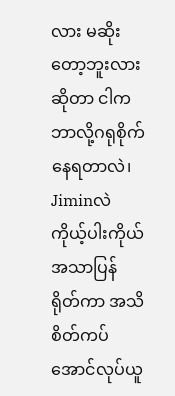လား မဆိုးတော့ဘူးလားဆိုတာ ငါကဘာလို့ဂရုစိုက်နေရတာလဲ၊ Jiminလဲကိုယ့်ပါးကိုယ်အသာပြန်ရိုတ်ကာ အသိစိတ်ကပ်အောင်လုပ်ယူ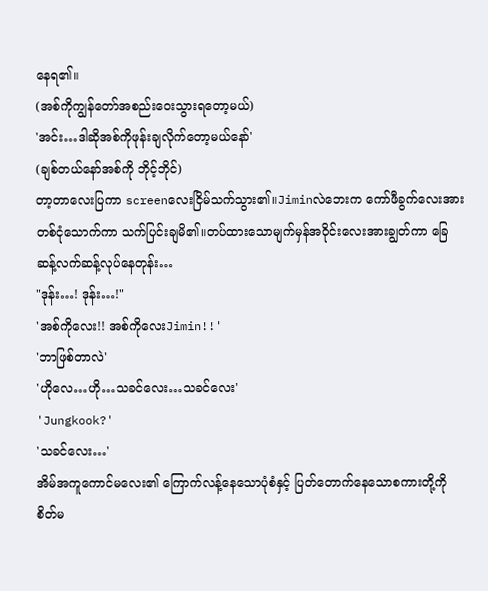နေရ၏။
(အစ်ကိုကျွန်တော်အစည်းဝေးသွားရတော့မယ်)
'အင်း…ဒါဆိုအစ်ကိုဖုန်းချလိုက်တော့မယ်နော်'
(ချစ်တယ်နော်အစ်ကို ဘိုင့်ဘိုင်)
တာ့တာလေးပြကာ screenလေးငြိမ်သက်သွား၏။Jiminလဲဘေးက ကော်ဖီခွက်လေးအား တစ်ငုံသောက်ကာ သက်ပြင်းချမိ၏။တပ်ထားသောမျက်မှန်အဝိုင်းလေးအားချွတ်ကာ ခြေဆန့်လက်ဆန့်လုပ်နေတုန်း…
"ဒုန်း…! ဒုန်း…!"
'အစ်ကိုလေး!! အစ်ကိုလေးJimin!!'
'ဘာဖြစ်တာလဲ'
'ဟိုလေ…ဟို…သခင်လေး…သခင်လေး'
'Jungkook?'
'သခင်လေး…'
အိမ်အကူကောင်မလေး၏ ကြောက်လန့်နေသောပုံစံနှင့် ပြတ်တောက်နေသောစကားတို့ကို စိတ်မ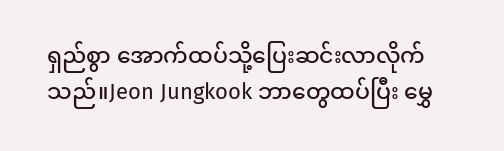ရှည်စွာ အောက်ထပ်သို့ပြေးဆင်းလာလိုက်သည်။Jeon Jungkook ဘာတွေထပ်ပြီး မွှေ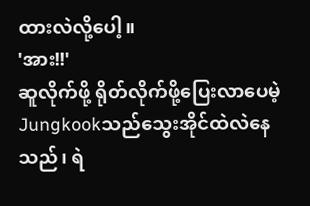ထားလဲလို့ပေါ့။
'အား!!'
ဆူလိုက်ဖို့ ရိုတ်လိုက်ဖို့ပြေးလာပေမဲ့ Jungkookသည်သွေးအိုင်ထဲလဲနေသည်၊ ရဲ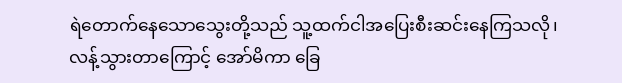ရဲတောက်နေသောသွေးတို့သည် သူ့ထက်ငါအပြေးစီးဆင်းနေကြသလို၊
လန့်သွားတာကြောင့် အော်မိကာ ခြေ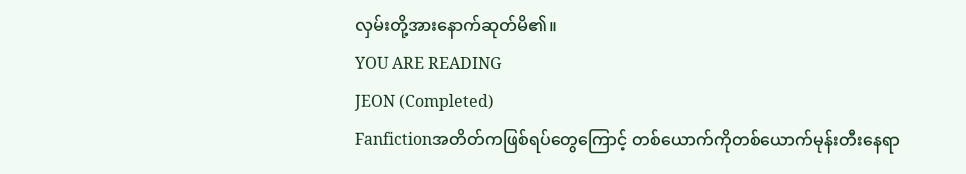လှမ်းတို့အားနောက်ဆုတ်မိ၏။
YOU ARE READING
JEON (Completed)
Fanfictionအတိတ်ကဖြစ်ရပ်တွေကြောင့် တစ်ယောက်ကိုတစ်ယောက်မုန်းတီးနေရာ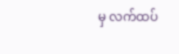မှ လက်ထပ်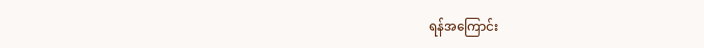ရန်အကြောင်း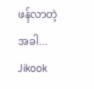ဖန်လာတဲ့အခါ... Jikook